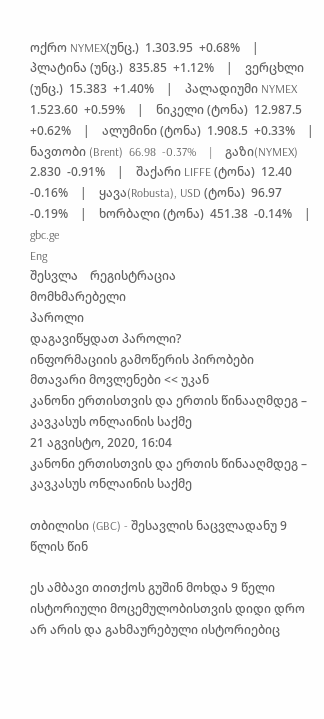ოქრო NYMEX(უნც.)  1.303.95  +0.68%    |    პლატინა (უნც.)  835.85  +1.12%    |    ვერცხლი (უნც.)  15.383  +1.40%    |    პალადიუმი NYMEX  1.523.60  +0.59%    |    ნიკელი (ტონა)  12.987.5  +0.62%    |    ალუმინი (ტონა)  1.908.5  +0.33%    |    ნავთობი (Brent)  66.98  -0.37%    |    გაზი(NYMEX)  2.830  -0.91%    |    შაქარი LIFFE (ტონა)  12.40  -0.16%    |    ყავა(Robusta), USD (ტონა)  96.97  -0.19%    |    ხორბალი (ტონა)  451.38  -0.14%    |
gbc.ge
Eng
შესვლა    რეგისტრაცია
მომხმარებელი
პაროლი
დაგავიწყდათ პაროლი?
ინფორმაციის გამოწერის პირობები
მთავარი მოვლენები << უკან
კანონი ერთისთვის და ერთის წინააღმდეგ – კავკასუს ონლაინის საქმე
21 აგვისტო, 2020, 16:04
კანონი ერთისთვის და ერთის წინააღმდეგ – კავკასუს ონლაინის საქმე

თბილისი (GBC) - შესავლის ნაცვლადანუ 9 წლის წინ

ეს ამბავი თითქოს გუშინ მოხდა 9 წელი ისტორიული მოცემულობისთვის დიდი დრო არ არის და გახმაურებული ისტორიებიც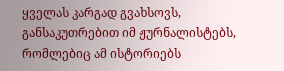ყველას კარგად გვახსოვს, განსაკუთრებით იმ ჟურნალისტებს, რომლებიც ამ ისტორიებს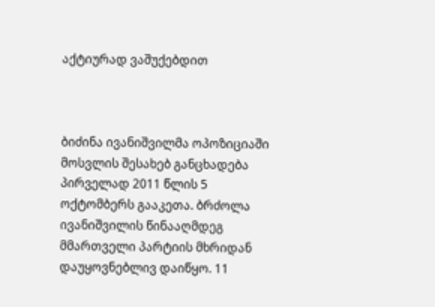აქტიურად ვაშუქებდით



ბიძინა ივანიშვილმა ოპოზიციაში მოსვლის შესახებ განცხადება პირველად 2011 წლის 5 ოქტომბერს გააკეთა. ბრძოლა ივანიშვილის წინააღმდეგ მმართველი პარტიის მხრიდან დაუყოვნებლივ დაიწყო. 11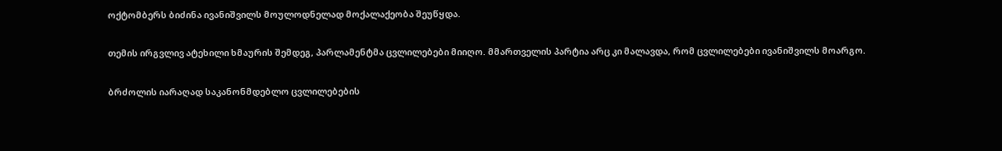ოქტომბერს ბიძინა ივანიშვილს მოულოდნელად მოქალაქეობა შეუწყდა.

თემის ირგვლივ ატეხილი ხმაურის შემდეგ, პარლამენტმა ცვლილებები მიიღო. მმართველის პარტია არც კი მალავდა, რომ ცვლილებები ივანიშვილს მოარგო.

ბრძოლის იარაღად საკანონმდებლო ცვლილებების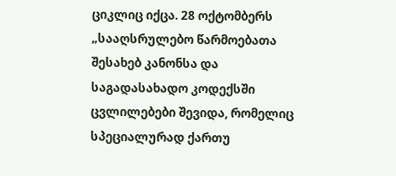ციკლიც იქცა. 28 ოქტომბერს „სააღსრულებო წარმოებათა შესახებ კანონსა და საგადასახადო კოდექსში ცვლილებები შევიდა, რომელიც  სპეციალურად ქართუ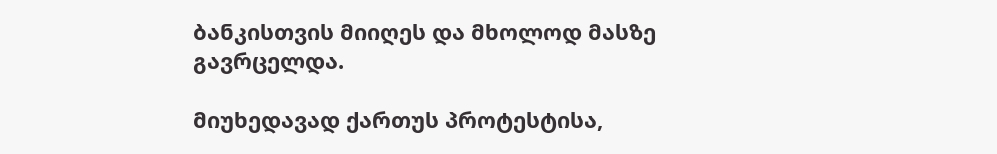ბანკისთვის მიიღეს და მხოლოდ მასზე გავრცელდა.

მიუხედავად ქართუს პროტესტისა,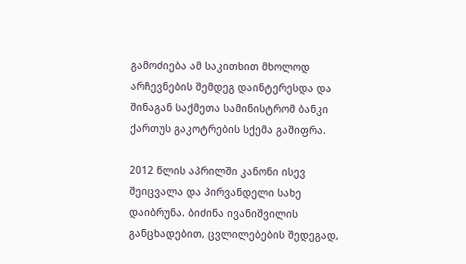გამოძიება ამ საკითხით მხოლოდ არჩევნების შემდეგ დაინტერესდა და შინაგან საქმეთა სამინისტრომ ბანკი ქართუს გაკოტრების სქემა გაშიფრა.

2012 წლის აპრილში კანონი ისევ შეიცვალა და პირვანდელი სახე დაიბრუნა. ბიძინა ივანიშვილის განცხადებით, ცვლილებების შედეგად,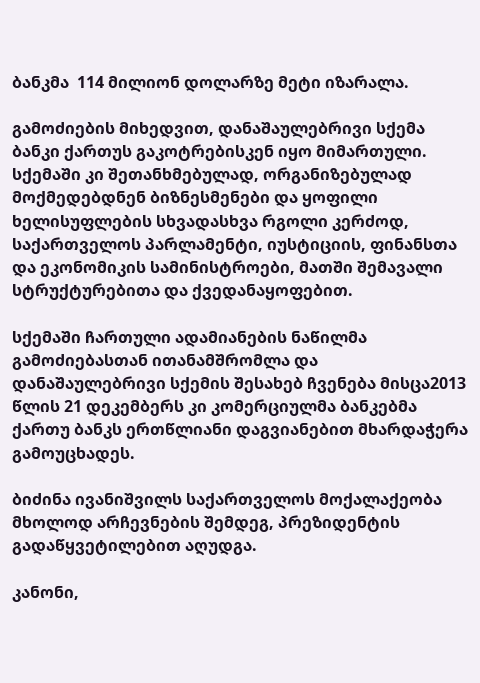ბანკმა  114 მილიონ დოლარზე მეტი იზარალა.

გამოძიების მიხედვით, დანაშაულებრივი სქემა ბანკი ქართუს გაკოტრებისკენ იყო მიმართული. სქემაში კი შეთანხმებულად, ორგანიზებულად მოქმედებდნენ ბიზნესმენები და ყოფილი ხელისუფლების სხვადასხვა რგოლი კერძოდ, საქართველოს პარლამენტი, იუსტიციის, ფინანსთა და ეკონომიკის სამინისტროები, მათში შემავალი სტრუქტურებითა და ქვედანაყოფებით.

სქემაში ჩართული ადამიანების ნაწილმა გამოძიებასთან ითანამშრომლა და დანაშაულებრივი სქემის შესახებ ჩვენება მისცა2013 წლის 21 დეკემბერს კი კომერციულმა ბანკებმა ქართუ ბანკს ერთწლიანი დაგვიანებით მხარდაჭერა გამოუცხადეს.

ბიძინა ივანიშვილს საქართველოს მოქალაქეობა მხოლოდ არჩევნების შემდეგ, პრეზიდენტის გადაწყვეტილებით აღუდგა.

კანონი,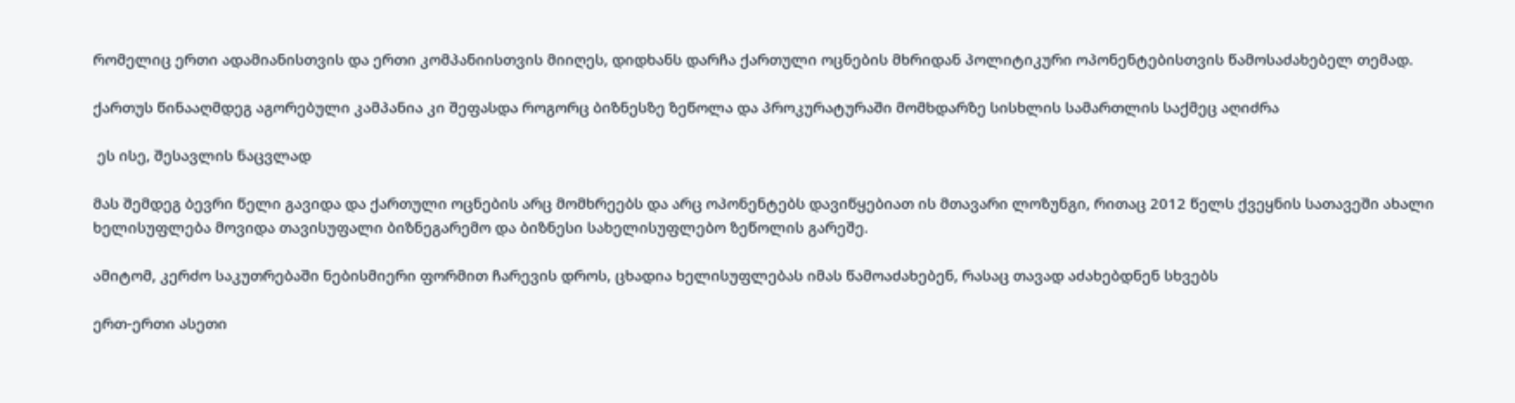რომელიც ერთი ადამიანისთვის და ერთი კომპანიისთვის მიიღეს, დიდხანს დარჩა ქართული ოცნების მხრიდან პოლიტიკური ოპონენტებისთვის წამოსაძახებელ თემად.

ქართუს წინააღმდეგ აგორებული კამპანია კი შეფასდა როგორც ბიზნესზე ზეწოლა და პროკურატურაში მომხდარზე სისხლის სამართლის საქმეც აღიძრა

 ეს ისე, შესავლის ნაცვლად

მას შემდეგ ბევრი წელი გავიდა და ქართული ოცნების არც მომხრეებს და არც ოპონენტებს დავიწყებიათ ის მთავარი ლოზუნგი, რითაც 2012 წელს ქვეყნის სათავეში ახალი ხელისუფლება მოვიდა თავისუფალი ბიზნეგარემო და ბიზნესი სახელისუფლებო ზეწოლის გარეშე.

ამიტომ, კერძო საკუთრებაში ნებისმიერი ფორმით ჩარევის დროს, ცხადია ხელისუფლებას იმას წამოაძახებენ, რასაც თავად აძახებდნენ სხვებს

ერთ-ერთი ასეთი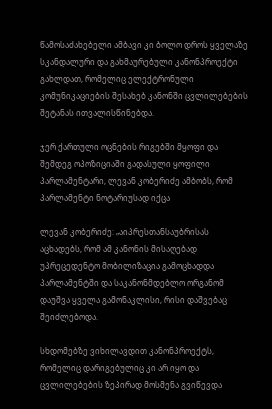წამოსაძახებელი ამბავი კი ბოლო დროს ყველაზე სკანდალური და გახმაურებული კანონპროექტი გახლდათ, რომელიც ელექტრონული კომუნიკაციების შესახებ კანონში ცვლილებების შეტანას ითვალისწინებდა.

ჯერ ქართული ოცნების რიგებში მყოფი და შემდეგ ოპოზიციაში გადასული ყოფილი პარლამენტარი, ლევან კობერიძე ამბობს, რომ პარლამენტი ნოტარიუსად იქცა

ლევან კობერიძე: „აიპრესთანსაუბრისას აცხადებს, რომ ამ კანონის მისაღებად უპრეცედენტო მობილიზაცია გამოცხადდა პარლამენტში და საკანონმდებლო ორგანომ დაუშვა ყველა გამონაკლისი, რისი დაშვებაც შეიძლებოდა.

სხდომებზე ვიხილავდით კანონპროექტს, რომელიც დარიგებულიც კი არ იყო და ცვლილებების ზეპირად მოსმენა გვიწევდა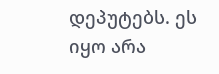დეპუტებს. ეს იყო არა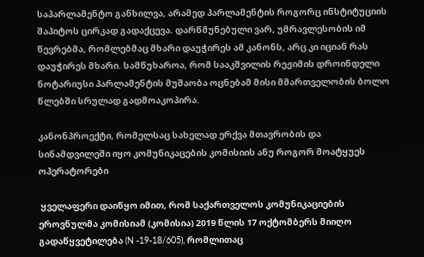საპარლამენტო განხილვა, არამედ პარლამენტის როგორც ინსტიტუციის შაპიტოს ცირკად გადაქცევა. დარწმუნებული ვარ, უმრავლესობის იმ წევრებმა, რომლებმაც მხარი დაუჭირეს ამ კანონს, არც კი იციან რას დაუჭირეს მხარი. სამწუხაროა, რომ სააკშვილის რეჟიმის დროინდელი ნოტარიუსი პარლამენტის მუშაობა ოცნებამ მისი მმართველობის ბოლო წლებში სრულად გადმოაკოპირა.

კანონპროექტი, რომელსაც სახელად ერქვა მთავრობის და სინამდვილეში იყო კომუნიკაცების კომისიის ანუ როგორ მოატყუეს ოპერატორები

 ყველაფერი დაიწყო იმით, რომ საქართველოს კომუნიკაციების ეროვნულმა კომისიამ (კომისია) 2019 წლის 17 ოქტომბერს მიიღო გადაწყვეტილება (N -19-18/605), რომლითაც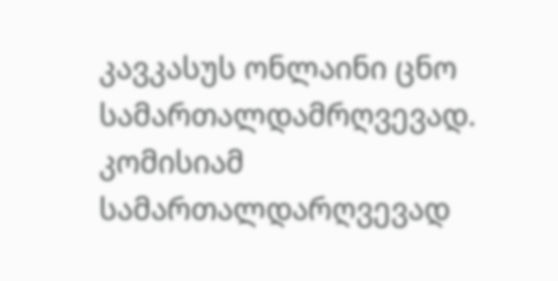კავკასუს ონლაინი ცნო სამართალდამრღვევად.  კომისიამ სამართალდარღვევად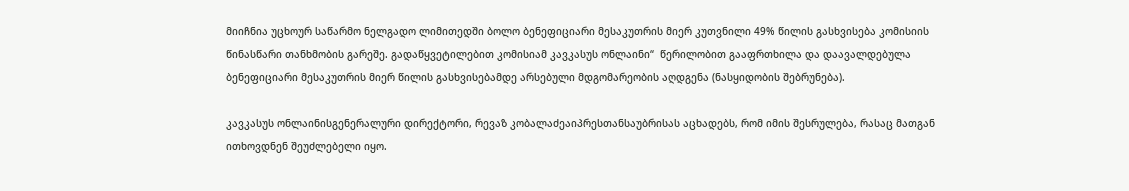მიიჩნია უცხოურ საწარმო ნელგადო ლიმითედში ბოლო ბენეფიციარი მესაკუთრის მიერ კუთვნილი 49% წილის გასხვისება კომისიის წინასწარი თანხმობის გარეშე. გადაწყვეტილებით კომისიამ კავკასუს ონლაინი“  წერილობით გააფრთხილა და დაავალდებულა ბენეფიციარი მესაკუთრის მიერ წილის გასხვისებამდე არსებული მდგომარეობის აღდგენა (ნასყიდობის შებრუნება).

კავკასუს ონლაინისგენერალური დირექტორი, რევაზ კობალაძეაიპრესთანსაუბრისას აცხადებს, რომ იმის შესრულება, რასაც მათგან ითხოვდნენ შეუძლებელი იყო.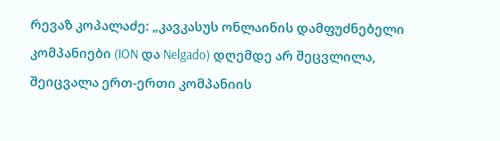რევაზ კოპალაძე: „კავკასუს ონლაინის დამფუძნებელი კომპანიები (ION და Nelgado) დღემდე არ შეცვლილა, შეიცვალა ერთ-ერთი კომპანიის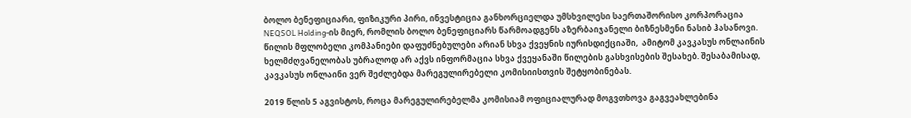ბოლო ბენეფიციარი, ფიზიკური პირი, ინვესტიცია განხორციელდა უმსხვილესი საერთაშორისო კორპორაცია NEQSOL Holding-ის მიერ, რომლის ბოლო ბენეფიციარს წარმოადგენს აზერბაიჯანელი ბიზნესმენი ნასიბ ჰასანოვი. წილის მფლობელი კომპანიები დაფუძნებულები არიან სხვა ქვეყნის იურისდიქციაში,  ამიტომ კავკასუს ონლაინის ხელმძღვანელობას უბრალოდ არ აქვს ინფორმაცია სხვა ქვეყანაში წილების გასხვისების შესახებ. შესაბამისად, კავკასუს ონლაინი ვერ შეძლებდა მარეგულირებელი კომისიისთვის შეტყობინებას.

2019 წლის 5 აგვისტოს, როცა მარეგულირებელმა კომისიამ ოფიციალურად მოგვთხოვა გაგვეახლებინა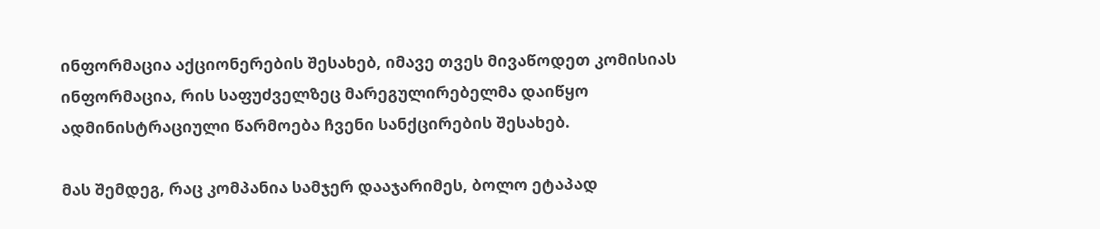ინფორმაცია აქციონერების შესახებ, იმავე თვეს მივაწოდეთ კომისიას ინფორმაცია, რის საფუძველზეც მარეგულირებელმა დაიწყო ადმინისტრაციული წარმოება ჩვენი სანქცირების შესახებ.

მას შემდეგ, რაც კომპანია სამჯერ დააჯარიმეს, ბოლო ეტაპად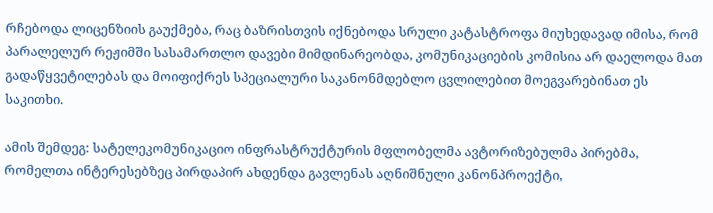რჩებოდა ლიცენზიის გაუქმება, რაც ბაზრისთვის იქნებოდა სრული კატასტროფა მიუხედავად იმისა, რომ პარალელურ რეჟიმში სასამართლო დავები მიმდინარეობდა, კომუნიკაციების კომისია არ დაელოდა მათ გადაწყვეტილებას და მოიფიქრეს სპეციალური საკანონმდებლო ცვლილებით მოეგვარებინათ ეს საკითხი.

ამის შემდეგ: სატელეკომუნიკაციო ინფრასტრუქტურის მფლობელმა ავტორიზებულმა პირებმა, რომელთა ინტერესებზეც პირდაპირ ახდენდა გავლენას აღნიშნული კანონპროექტი,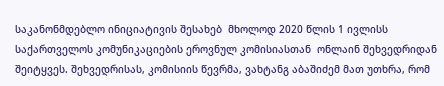საკანონმდებლო ინიციატივის შესახებ  მხოლოდ 2020 წლის 1 ივლისს საქართველოს კომუნიკაციების ეროვნულ კომისიასთან  ონლაინ შეხვედრიდან შეიტყვეს. შეხვედრისას, კომისიის წევრმა, ვახტანგ აბაშიძემ მათ უთხრა, რომ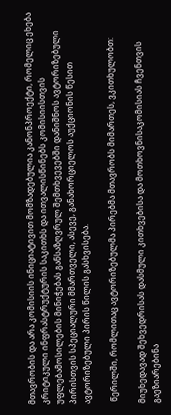მთავრობის და არა კომისიის ინიციატივით მომზადებულია კანონპროექტი, რომელიც ეხება კრიტიკული ინფრასტრუქტურის საკითხს და ითვალისწინებს კომისიისთვის უფლებამოსილების მინიჭებას განსაზღვრულ შემთხვევებში დანიშნოს ავტორიზებული პირისთვის სპეციალური მმართველი, ასევე, განახორციელოს აუქციონის წესით ავტორიზებული პირის წილის გასხვისება.

 წერილში, რომლითაც ავტორიზებულმა პირებმა მთავრობს მიმართეს, ვკითხულობთ:

მიუხედავად შეხვედრისას დასმული კითხვებისა და მოთხოვნისაკომისიას ჩვენთვის გაეზიარებინა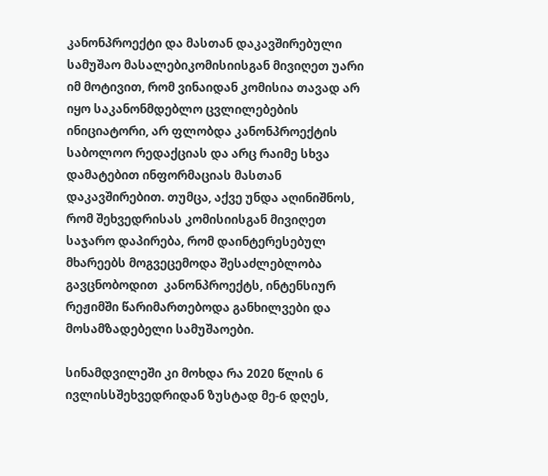კანონპროექტი და მასთან დაკავშირებული სამუშაო მასალებიკომისიისგან მივიღეთ უარი იმ მოტივით, რომ ვინაიდან კომისია თავად არ იყო საკანონმდებლო ცვლილებების ინიციატორი, არ ფლობდა კანონპროექტის საბოლოო რედაქციას და არც რაიმე სხვა დამატებით ინფორმაციას მასთან დაკავშირებით. თუმცა, აქვე უნდა აღინიშნოს, რომ შეხვედრისას კომისიისგან მივიღეთ საჯარო დაპირება, რომ დაინტერესებულ მხარეებს მოგვეცემოდა შესაძლებლობა გავცნობოდით  კანონპროექტს, ინტენსიურ რეჟიმში წარიმართებოდა განხილვები და მოსამზადებელი სამუშაოები.

სინამდვილეში კი მოხდა რა 2020 წლის 6 ივლისსშეხვედრიდან ზუსტად მე-6 დღეს,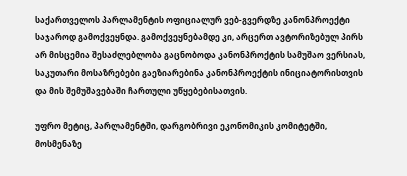საქართველოს პარლამენტის ოფიციალურ ვებ-გვერდზე კანონპროექტი საჯაროდ გამოქვეყნდა. გამოქვეყნებამდე კი, არცერთ ავტორიზებულ პირს არ მისცემია შესაძლებლობა გაცნობოდა კანონპროქტის სამუშაო ვერსიას, საკუთარი მოსაზრებები გაეზიარებინა კანონპროექტის ინიციატორისთვის და მის შემუშავებაში ჩართული უწყებებისათვის.

უფრო მეტიც, პარლამენტში, დარგობრივი ეკონომიკის კომიტეტში, მოსმენაზე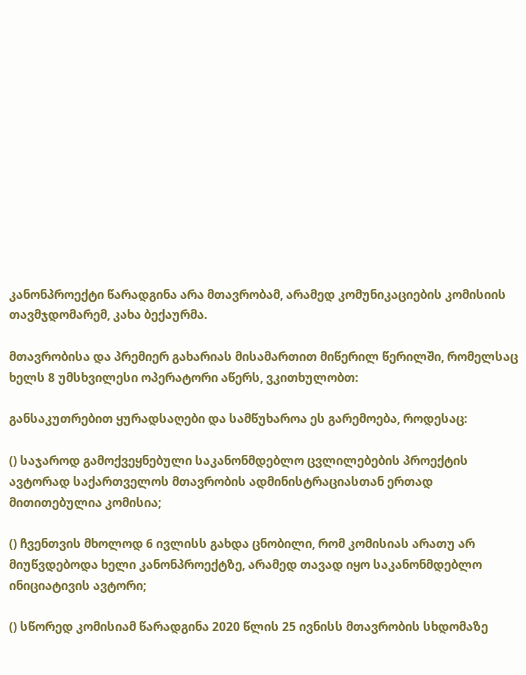კანონპროექტი წარადგინა არა მთავრობამ, არამედ კომუნიკაციების კომისიის თავმჯდომარემ, კახა ბექაურმა.

მთავრობისა და პრემიერ გახარიას მისამართით მიწერილ წერილში, რომელსაც ხელს 8 უმსხვილესი ოპერატორი აწერს, ვკითხულობთ:

განსაკუთრებით ყურადსაღები და სამწუხაროა ეს გარემოება, როდესაც:

() საჯაროდ გამოქვეყნებული საკანონმდებლო ცვლილებების პროექტის ავტორად საქართველოს მთავრობის ადმინისტრაციასთან ერთად მითითებულია კომისია;

() ჩვენთვის მხოლოდ 6 ივლისს გახდა ცნობილი, რომ კომისიას არათუ არ მიუწვდებოდა ხელი კანონპროექტზე, არამედ თავად იყო საკანონმდებლო ინიციატივის ავტორი;

() სწორედ კომისიამ წარადგინა 2020 წლის 25 ივნისს მთავრობის სხდომაზე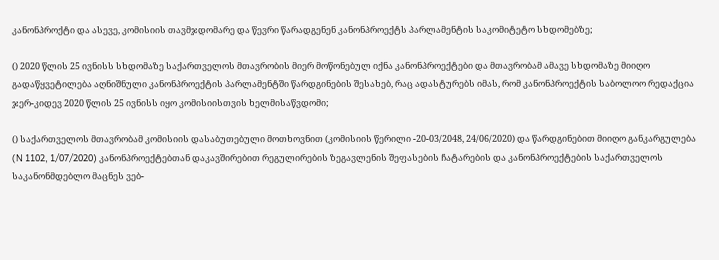კანონპროქტი და ასევე, კომისიის თავმჯდომარე და წევრი წარადგენენ კანონპროექტს პარლამენტის საკომიტეტო სხდომებზე;

() 2020 წლის 25 ივნისს სხდომაზე საქართველოს მთავრობის მიერ მოწონებულ იქნა კანონპროექტები და მთავრობამ ამავე სხდომაზე მიიღო გადაწყვეტილება აღნიშნული კანონპროექტის პარლამენტში წარდგინების შესახებ, რაც ადასტურებს იმას, რომ კანონპროექტის საბოლოო რედაქცია ჯერ-კიდევ 2020 წლის 25 ივნისს იყო კომისიისთვის ხელმისაწვდომი;

() საქართველოს მთავრობამ კომისიის დასაბუთებული მოთხოვნით (კომისიის წერილი -20-03/2048, 24/06/2020) და წარდგინებით მიიღო განკარგულება (N 1102, 1/07/2020) კანონპროექტებთან დაკავშირებით რეგულირების ზეგავლენის შეფასების ჩატარების და კანონპროექტების საქართველოს საკანონმდებლო მაცნეს ვებ-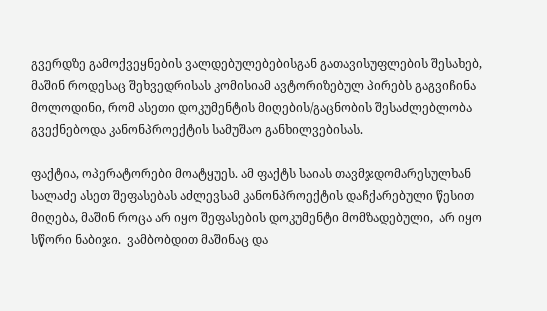გვერდზე გამოქვეყნების ვალდებულებებისგან გათავისუფლების შესახებ, მაშინ როდესაც შეხვედრისას კომისიამ ავტორიზებულ პირებს გაგვიჩინა მოლოდინი, რომ ასეთი დოკუმენტის მიღების/გაცნობის შესაძლებლობა გვექნებოდა კანონპროექტის სამუშაო განხილვებისას.

ფაქტია, ოპერატორები მოატყუეს. ამ ფაქტს საიას თავმჯდომარესულხან სალაძე ასეთ შეფასებას აძლევსამ კანონპროექტის დაჩქარებული წესით მიღება, მაშინ როცა არ იყო შეფასების დოკუმენტი მომზადებული,  არ იყო სწორი ნაბიჯი.  ვამბობდით მაშინაც და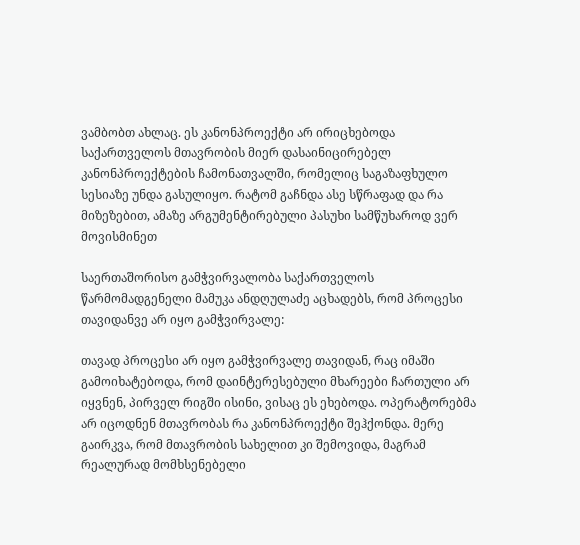ვამბობთ ახლაც. ეს კანონპროექტი არ ირიცხებოდა საქართველოს მთავრობის მიერ დასაინიცირებელ კანონპროექტების ჩამონათვალში, რომელიც საგაზაფხულო სესიაზე უნდა გასულიყო. რატომ გაჩნდა ასე სწრაფად და რა მიზეზებით, ამაზე არგუმენტირებული პასუხი სამწუხაროდ ვერ მოვისმინეთ

საერთაშორისო გამჭვირვალობა საქართველოს წარმომადგენელი მამუკა ანდღულაძე აცხადებს, რომ პროცესი თავიდანვე არ იყო გამჭვირვალე:

თავად პროცესი არ იყო გამჭვირვალე თავიდან, რაც იმაში გამოიხატებოდა, რომ დაინტერესებული მხარეები ჩართული არ იყვნენ, პირველ რიგში ისინი, ვისაც ეს ეხებოდა. ოპერატორებმა არ იცოდნენ მთავრობას რა კანონპროექტი შეჰქონდა. მერე გაირკვა, რომ მთავრობის სახელით კი შემოვიდა, მაგრამ რეალურად მომხსენებელი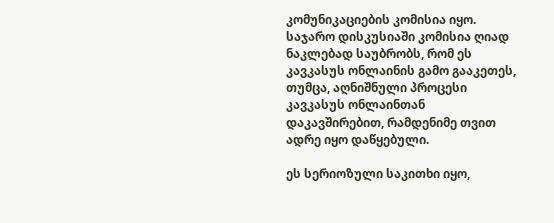კომუნიკაციების კომისია იყო. საჯარო დისკუსიაში კომისია ღიად ნაკლებად საუბრობს, რომ ეს  კავკასუს ონლაინის გამო გააკეთეს, თუმცა, აღნიშნული პროცესი კავკასუს ონლაინთან დაკავშირებით, რამდენიმე თვით ადრე იყო დაწყებული.

ეს სერიოზული საკითხი იყო,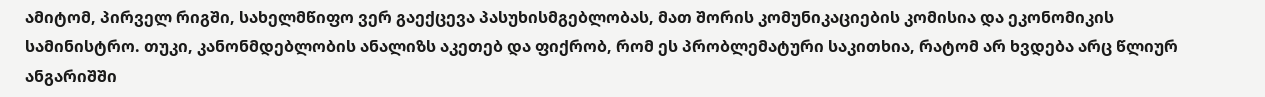ამიტომ, პირველ რიგში, სახელმწიფო ვერ გაექცევა პასუხისმგებლობას, მათ შორის კომუნიკაციების კომისია და ეკონომიკის სამინისტრო. თუკი, კანონმდებლობის ანალიზს აკეთებ და ფიქრობ, რომ ეს პრობლემატური საკითხია, რატომ არ ხვდება არც წლიურ ანგარიშში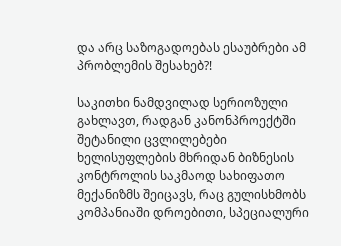და არც საზოგადოებას ესაუბრები ამ პრობლემის შესახებ?!

საკითხი ნამდვილად სერიოზული გახლავთ, რადგან კანონპროექტში შეტანილი ცვლილებები  ხელისუფლების მხრიდან ბიზნესის კონტროლის საკმაოდ სახიფათო  მექანიზმს შეიცავს, რაც გულისხმობს კომპანიაში დროებითი, სპეციალური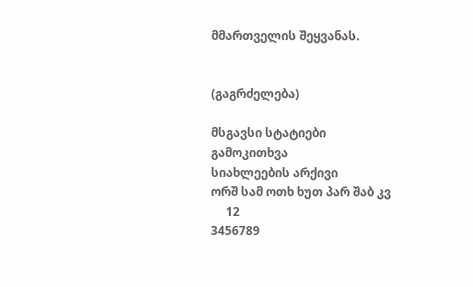მმართველის შეყვანას.


(გაგრძელება)

მსგავსი სტატიები
გამოკითხვა
სიახლეების არქივი
ორშ სამ ოთხ ხუთ პარ შაბ კვ
     12
3456789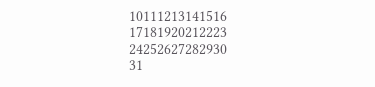10111213141516
17181920212223
24252627282930
31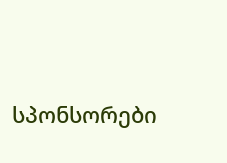სპონსორები